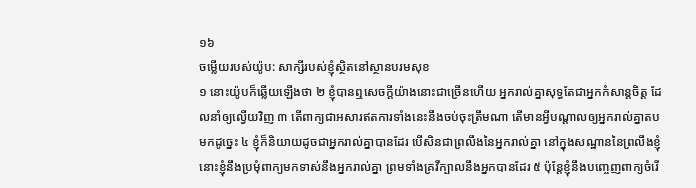១៦
ចម្លើយរបស់យ៉ូប: សាក្សីរបស់ខ្ញុំស្ថិតនៅស្ថានបរមសុខ
១ នោះយ៉ូបក៏ឆ្លើយឡើងថា ២ ខ្ញុំបានឮសេចក្តីយ៉ាងនោះជាច្រើនហើយ អ្នករាល់គ្នាសុទ្ធតែជាអ្នកកំសាន្តចិត្ត ដែលនាំឲ្យល្វើយវិញ ៣ តើពាក្យជាអសារឥតការទាំងនេះនឹងចប់ចុះត្រឹមណា តើមានអ្វីបណ្តាលឲ្យអ្នករាល់គ្នាតបមកដូច្នេះ ៤ ខ្ញុំក៏និយាយដូចជាអ្នករាល់គ្នាបានដែរ បើសិនជាព្រលឹងនៃអ្នករាល់គ្នា នៅក្នុងសណ្ឋាននៃព្រលឹងខ្ញុំ នោះខ្ញុំនឹងប្រមុំពាក្យមកទាស់នឹងអ្នករាល់គ្នា ព្រមទាំងគ្រវីក្បាលនឹងអ្នកបានដែរ ៥ ប៉ុន្តែខ្ញុំនឹងបញ្ចេញពាក្យចំរើ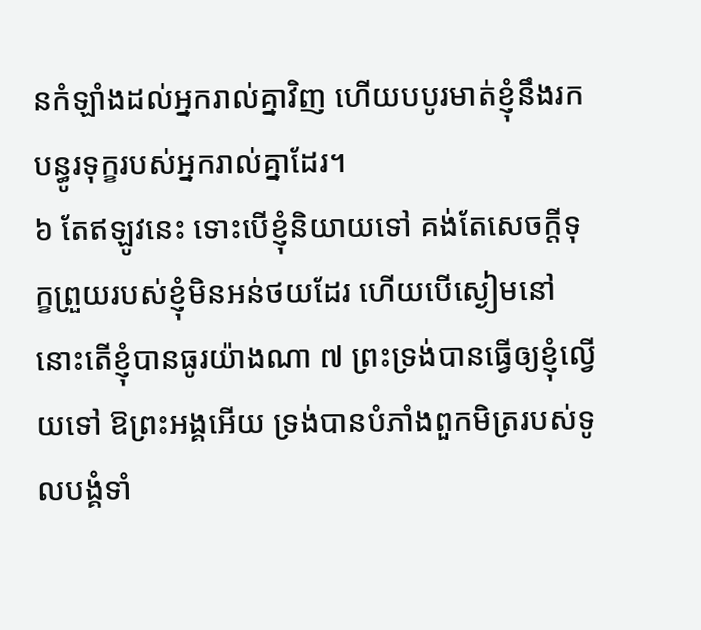នកំឡាំងដល់អ្នករាល់គ្នាវិញ ហើយបបូរមាត់ខ្ញុំនឹងរកបន្ធូរទុក្ខរបស់អ្នករាល់គ្នាដែរ។
៦ តែឥឡូវនេះ ទោះបើខ្ញុំនិយាយទៅ គង់តែសេចក្តីទុក្ខព្រួយរបស់ខ្ញុំមិនអន់ថយដែរ ហើយបើស្ងៀមនៅ នោះតើខ្ញុំបានធូរយ៉ាងណា ៧ ព្រះទ្រង់បានធ្វើឲ្យខ្ញុំល្វើយទៅ ឱព្រះអង្គអើយ ទ្រង់បានបំភាំងពួកមិត្ររបស់ទូលបង្គំទាំ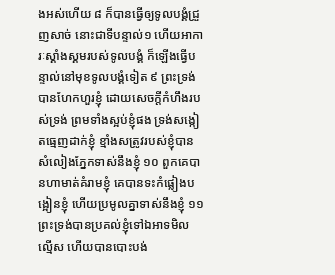ងអស់ហើយ ៨ ក៏បានធ្វើឲ្យទូលបង្គំជ្រួញសាច់ នោះជាទីបន្ទាល់១ ហើយអាការៈស្គាំងស្គមរបស់ទូលបង្គំ ក៏ឡើងធ្វើបន្ទាល់នៅមុខទូលបង្គំទៀត ៩ ព្រះទ្រង់បានហែកហួរខ្ញុំ ដោយសេចក្តីកំហឹងរបស់ទ្រង់ ព្រមទាំងស្អប់ខ្ញុំផង ទ្រង់សង្កៀតធ្មេញដាក់ខ្ញុំ ខ្មាំងសត្រូវរបស់ខ្ញុំបានសំលៀងភ្នែកទាស់នឹងខ្ញុំ ១០ ពួកគេបានហាមាត់គំរាមខ្ញុំ គេបានទះកំផ្លៀងបង្អៀនខ្ញុំ ហើយប្រមូលគ្នាទាស់នឹងខ្ញុំ ១១ ព្រះទ្រង់បានប្រគល់ខ្ញុំទៅឯអាទមិលល្មើស ហើយបានបោះបង់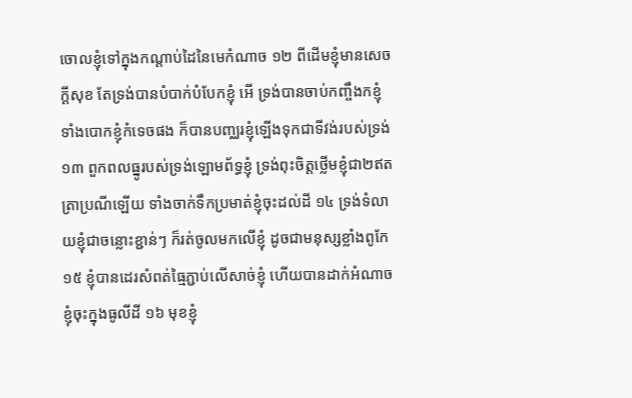ចោលខ្ញុំទៅក្នុងកណ្តាប់ដៃនៃមេកំណាច ១២ ពីដើមខ្ញុំមានសេចក្តីសុខ តែទ្រង់បានបំបាក់បំបែកខ្ញុំ អើ ទ្រង់បានចាប់កញ្ចឹងកខ្ញុំ ទាំងបោកខ្ញុំកំទេចផង ក៏បានបញ្ឈរខ្ញុំឡើងទុកជាទីវង់របស់ទ្រង់ ១៣ ពួកពលធ្នូរបស់ទ្រង់ឡោមព័ទ្ធខ្ញុំ ទ្រង់ពុះចិត្តថ្លើមខ្ញុំជា២ឥតត្រាប្រណីឡើយ ទាំងចាក់ទឹកប្រមាត់ខ្ញុំចុះដល់ដី ១៤ ទ្រង់ទំលាយខ្ញុំជាចន្លោះខ្ជាន់ៗ ក៏រត់ចូលមកលើខ្ញុំ ដូចជាមនុស្សខ្លាំងពូកែ ១៥ ខ្ញុំបានដេរសំពត់ធ្មៃភ្ជាប់លើសាច់ខ្ញុំ ហើយបានដាក់អំណាចខ្ញុំចុះក្នុងធូលីដី ១៦ មុខខ្ញុំ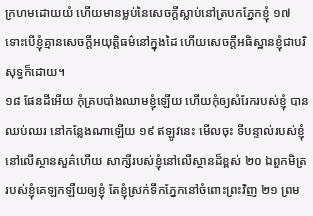ក្រហមដោយយំ ហើយមានម្លប់នៃសេចក្តីស្លាប់នៅត្របកភ្នែកខ្ញុំ ១៧ ទោះបើខ្ញុំគ្មានសេចក្តីអយុត្តិធម៌នៅក្នុងដៃ ហើយសេចក្តីអធិស្ឋានខ្ញុំជាបរិសុទ្ធក៏ដោយ។
១៨ ផែនដីអើយ កុំគ្របបាំងឈាមខ្ញុំឡើយ ហើយកុំឲ្យសំរែករបស់ខ្ញុំ បានឈប់ឈរ នៅកន្លែងណាឡើយ ១៩ ឥឡូវនេះ មើលចុះ ទីបន្ទាល់របស់ខ្ញុំនៅលើស្ថានសួគ៌ហើយ សាក្សីរបស់ខ្ញុំនៅលើស្ថានដ៏ខ្ពស់ ២០ ឯពួកមិត្ររបស់ខ្ញុំគេឡកឡឺយឲ្យខ្ញុំ តែខ្ញុំស្រក់ទឹកភ្នែកនៅចំពោះព្រះវិញ ២១ ព្រម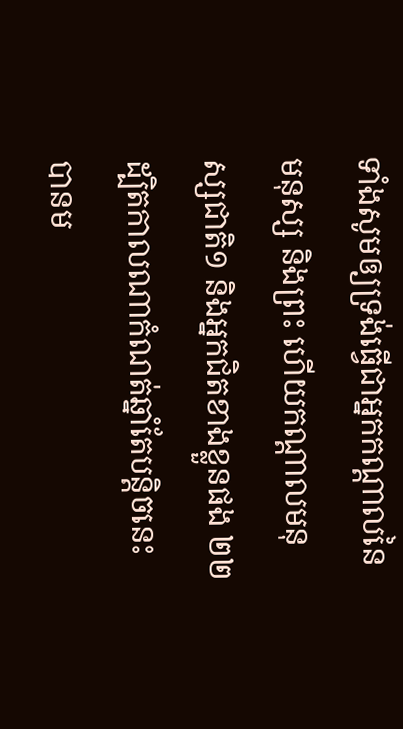ទាំងសូមឲ្យទ្រង់ធ្វើជាអ្នកកណ្តាលនៃមនុស្ស និងព្រះ ហើយកណ្តាលមនុស្សជាតិ១ និងអ្នកជិតខាងខ្លួនផង ២២ ដ្បិតកាលណាកំណត់ឆ្នាំតែបន្តិចនេះ បានម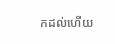កដល់ហើយ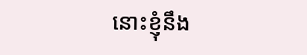នោះខ្ញុំនឹង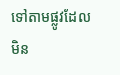ទៅតាមផ្លូវដែលមិន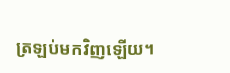ត្រឡប់មកវិញឡើយ។